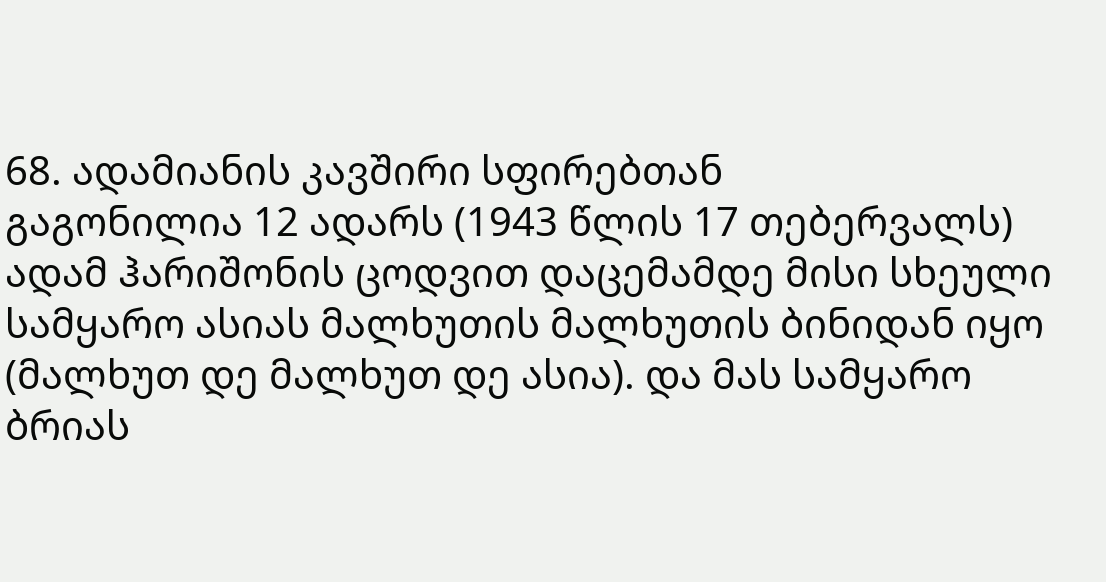68. ადამიანის კავშირი სფირებთან
გაგონილია 12 ადარს (1943 წლის 17 თებერვალს)
ადამ ჰარიშონის ცოდვით დაცემამდე მისი სხეული სამყარო ასიას მალხუთის მალხუთის ბინიდან იყო (მალხუთ დე მალხუთ დე ასია). და მას სამყარო ბრიას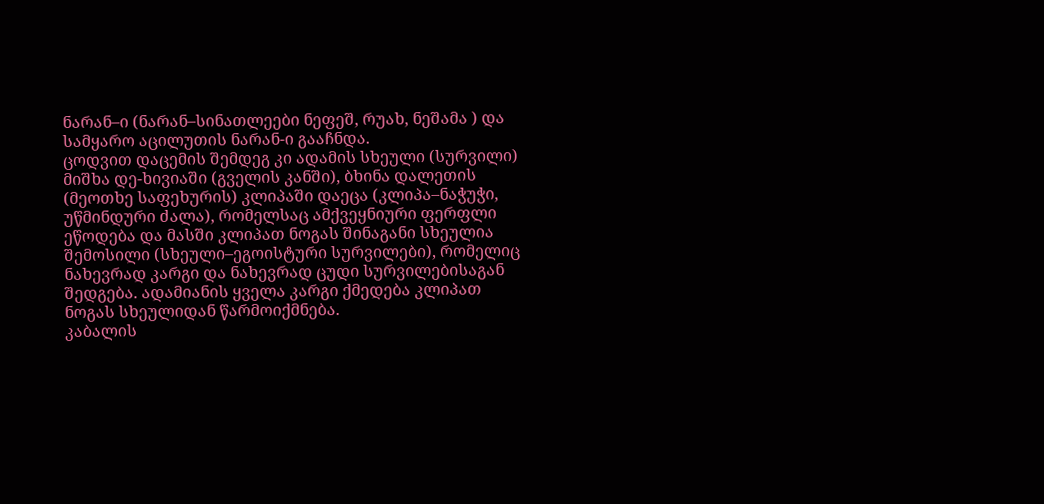ნარან–ი (ნარან–სინათლეები ნეფეშ, რუახ, ნეშამა ) და სამყარო აცილუთის ნარან-ი გააჩნდა.
ცოდვით დაცემის შემდეგ კი ადამის სხეული (სურვილი) მიშხა დე-ხივიაში (გველის კანში), ბხინა დალეთის (მეოთხე საფეხურის) კლიპაში დაეცა (კლიპა–ნაჭუჭი, უწმინდური ძალა), რომელსაც ამქვეყნიური ფერფლი ეწოდება და მასში კლიპათ ნოგას შინაგანი სხეულია შემოსილი (სხეული–ეგოისტური სურვილები), რომელიც ნახევრად კარგი და ნახევრად ცუდი სურვილებისაგან შედგება. ადამიანის ყველა კარგი ქმედება კლიპათ ნოგას სხეულიდან წარმოიქმნება.
კაბალის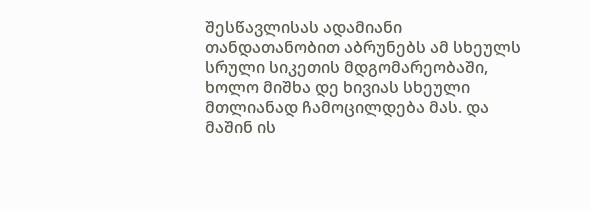შესწავლისას ადამიანი თანდათანობით აბრუნებს ამ სხეულს სრული სიკეთის მდგომარეობაში, ხოლო მიშხა დე ხივიას სხეული მთლიანად ჩამოცილდება მას. და მაშინ ის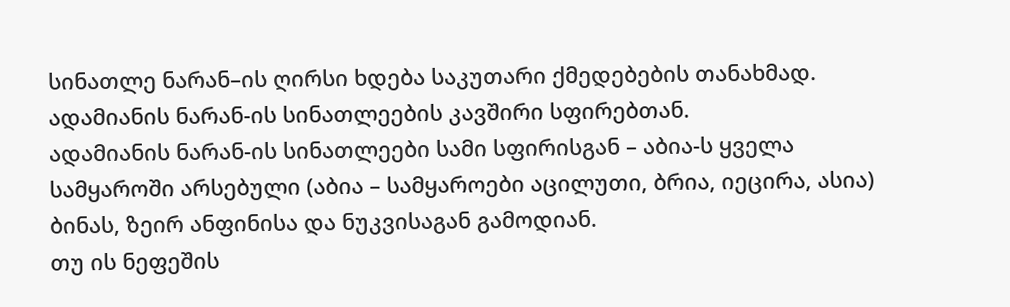სინათლე ნარან–ის ღირსი ხდება საკუთარი ქმედებების თანახმად.
ადამიანის ნარან-ის სინათლეების კავშირი სფირებთან.
ადამიანის ნარან-ის სინათლეები სამი სფირისგან – აბია-ს ყველა სამყაროში არსებული (აბია – სამყაროები აცილუთი, ბრია, იეცირა, ასია) ბინას, ზეირ ანფინისა და ნუკვისაგან გამოდიან.
თუ ის ნეფეშის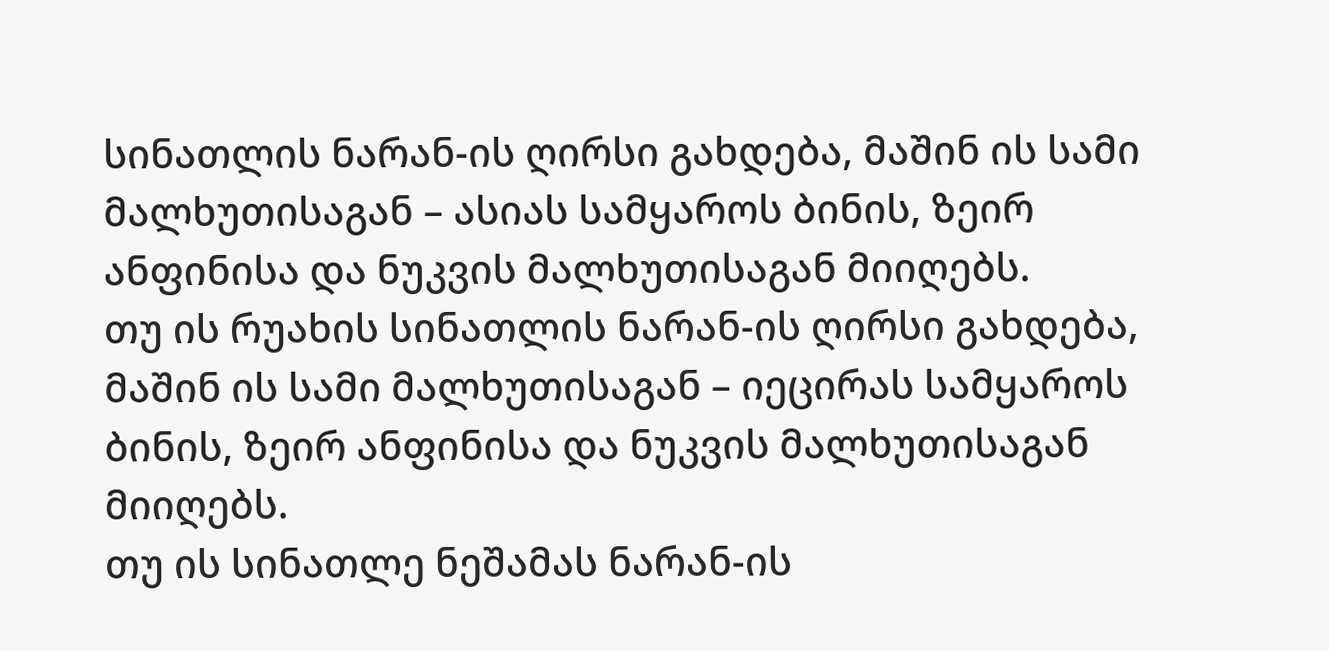სინათლის ნარან-ის ღირსი გახდება, მაშინ ის სამი მალხუთისაგან – ასიას სამყაროს ბინის, ზეირ ანფინისა და ნუკვის მალხუთისაგან მიიღებს.
თუ ის რუახის სინათლის ნარან-ის ღირსი გახდება, მაშინ ის სამი მალხუთისაგან – იეცირას სამყაროს ბინის, ზეირ ანფინისა და ნუკვის მალხუთისაგან მიიღებს.
თუ ის სინათლე ნეშამას ნარან-ის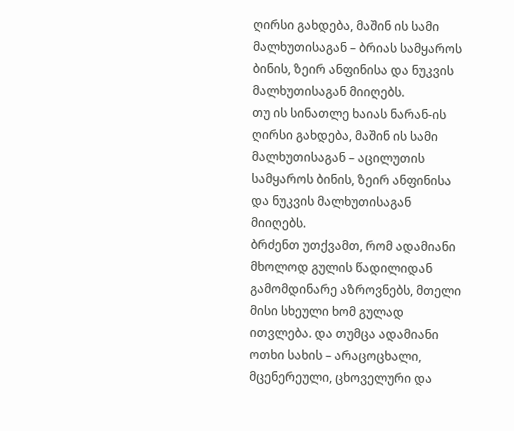ღირსი გახდება, მაშინ ის სამი მალხუთისაგან – ბრიას სამყაროს ბინის, ზეირ ანფინისა და ნუკვის მალხუთისაგან მიიღებს.
თუ ის სინათლე ხაიას ნარან-ის ღირსი გახდება, მაშინ ის სამი მალხუთისაგან – აცილუთის სამყაროს ბინის, ზეირ ანფინისა და ნუკვის მალხუთისაგან მიიღებს.
ბრძენთ უთქვამთ, რომ ადამიანი მხოლოდ გულის წადილიდან გამომდინარე აზროვნებს, მთელი მისი სხეული ხომ გულად ითვლება. და თუმცა ადამიანი ოთხი სახის – არაცოცხალი, მცენერეული, ცხოველური და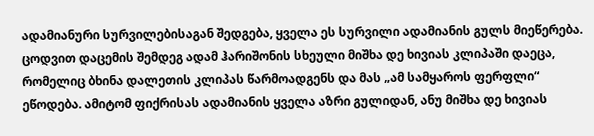ადამიანური სურვილებისაგან შედგება, ყველა ეს სურვილი ადამიანის გულს მიეწერება.
ცოდვით დაცემის შემდეგ ადამ ჰარიშონის სხეული მიშხა დე ხივიას კლიპაში დაეცა, რომელიც ბხინა დალეთის კლიპას წარმოადგენს და მას „ამ სამყაროს ფერფლი“ ეწოდება. ამიტომ ფიქრისას ადამიანის ყველა აზრი გულიდან, ანუ მიშხა დე ხივიას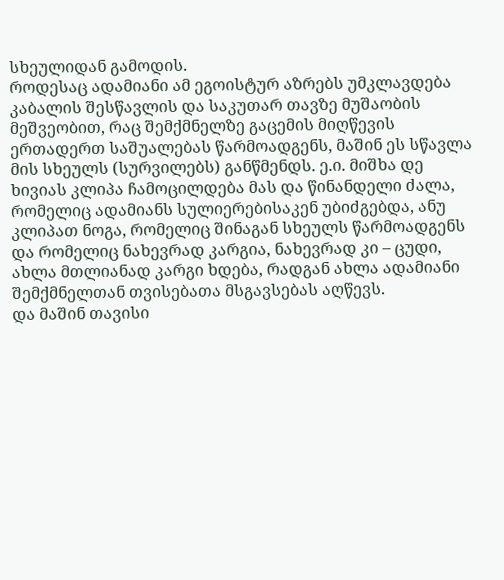სხეულიდან გამოდის.
როდესაც ადამიანი ამ ეგოისტურ აზრებს უმკლავდება კაბალის შესწავლის და საკუთარ თავზე მუშაობის მეშვეობით, რაც შემქმნელზე გაცემის მიღწევის ერთადერთ საშუალებას წარმოადგენს, მაშინ ეს სწავლა მის სხეულს (სურვილებს) განწმენდს. ე.ი. მიშხა დე ხივიას კლიპა ჩამოცილდება მას და წინანდელი ძალა, რომელიც ადამიანს სულიერებისაკენ უბიძგებდა, ანუ კლიპათ ნოგა, რომელიც შინაგან სხეულს წარმოადგენს და რომელიც ნახევრად კარგია, ნახევრად კი – ცუდი, ახლა მთლიანად კარგი ხდება, რადგან ახლა ადამიანი შემქმნელთან თვისებათა მსგავსებას აღწევს.
და მაშინ თავისი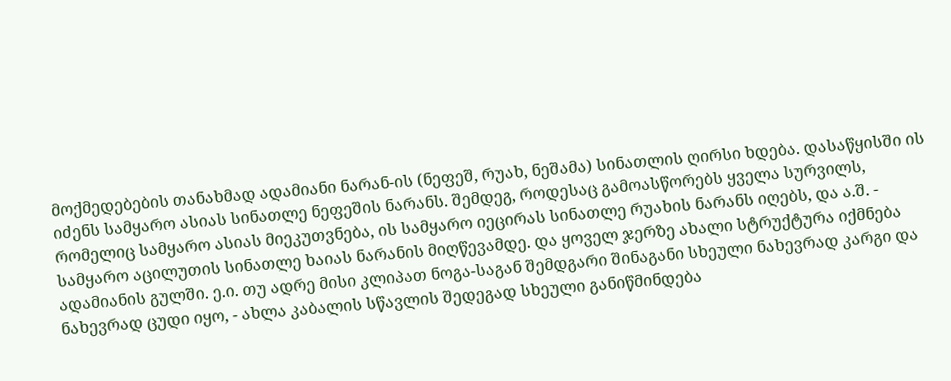მოქმედებების თანახმად ადამიანი ნარან-ის (ნეფეშ, რუახ, ნეშამა) სინათლის ღირსი ხდება. დასაწყისში ის იძენს სამყარო ასიას სინათლე ნეფეშის ნარანს. შემდეგ, როდესაც გამოასწორებს ყველა სურვილს, რომელიც სამყარო ასიას მიეკუთვნება, ის სამყარო იეცირას სინათლე რუახის ნარანს იღებს, და ა.შ. - სამყარო აცილუთის სინათლე ხაიას ნარანის მიღწევამდე. და ყოველ ჯერზე ახალი სტრუქტურა იქმნება ადამიანის გულში. ე.ი. თუ ადრე მისი კლიპათ ნოგა-საგან შემდგარი შინაგანი სხეული ნახევრად კარგი და ნახევრად ცუდი იყო, - ახლა კაბალის სწავლის შედეგად სხეული განიწმინდება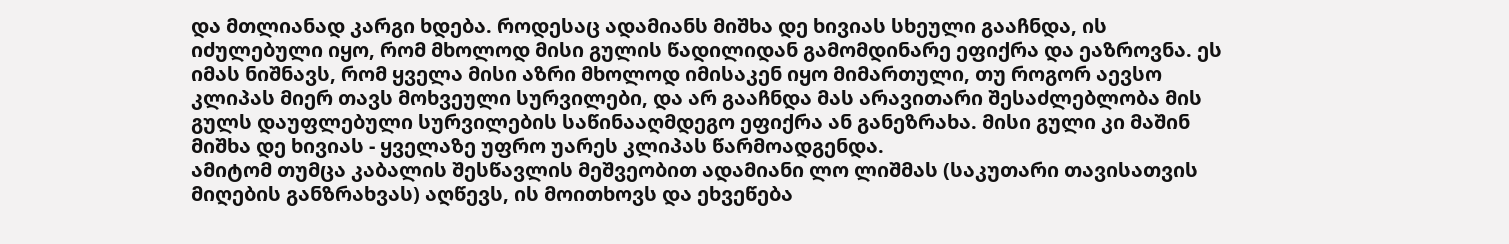და მთლიანად კარგი ხდება. როდესაც ადამიანს მიშხა დე ხივიას სხეული გააჩნდა, ის იძულებული იყო, რომ მხოლოდ მისი გულის წადილიდან გამომდინარე ეფიქრა და ეაზროვნა. ეს იმას ნიშნავს, რომ ყველა მისი აზრი მხოლოდ იმისაკენ იყო მიმართული, თუ როგორ აევსო კლიპას მიერ თავს მოხვეული სურვილები, და არ გააჩნდა მას არავითარი შესაძლებლობა მის გულს დაუფლებული სურვილების საწინააღმდეგო ეფიქრა ან განეზრახა. მისი გული კი მაშინ მიშხა დე ხივიას - ყველაზე უფრო უარეს კლიპას წარმოადგენდა.
ამიტომ თუმცა კაბალის შესწავლის მეშვეობით ადამიანი ლო ლიშმას (საკუთარი თავისათვის მიღების განზრახვას) აღწევს, ის მოითხოვს და ეხვეწება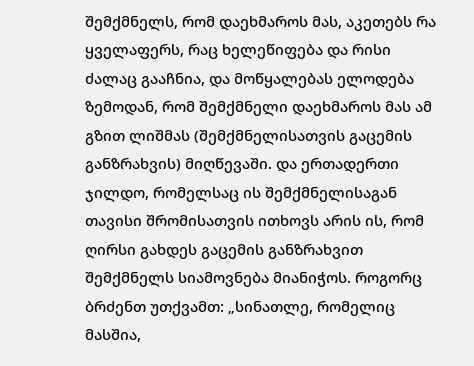შემქმნელს, რომ დაეხმაროს მას, აკეთებს რა ყველაფერს, რაც ხელეწიფება და რისი ძალაც გააჩნია, და მოწყალებას ელოდება ზემოდან, რომ შემქმნელი დაეხმაროს მას ამ გზით ლიშმას (შემქმნელისათვის გაცემის განზრახვის) მიღწევაში. და ერთადერთი ჯილდო, რომელსაც ის შემქმნელისაგან თავისი შრომისათვის ითხოვს არის ის, რომ ღირსი გახდეს გაცემის განზრახვით შემქმნელს სიამოვნება მიანიჭოს. როგორც ბრძენთ უთქვამთ: „სინათლე, რომელიც მასშია,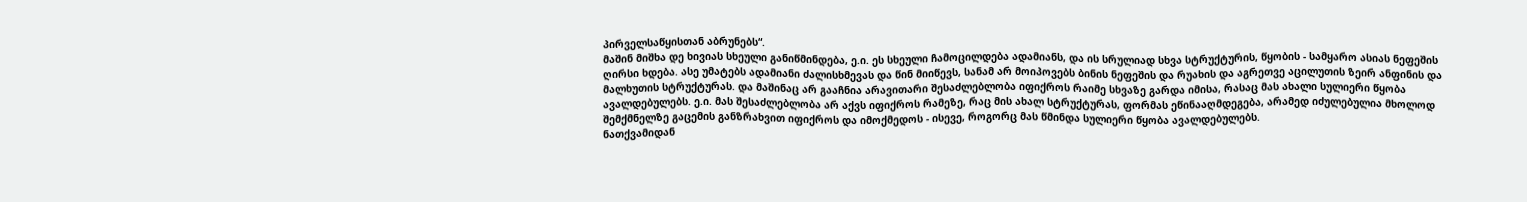პირველსაწყისთან აბრუნებს“.
მაშინ მიშხა დე ხივიას სხეული განიწმინდება, ე.ი. ეს სხეული ჩამოცილდება ადამიანს, და ის სრულიად სხვა სტრუქტურის, წყობის - სამყარო ასიას ნეფეშის ღირსი ხდება. ასე უმატებს ადამიანი ძალისხმევას და წინ მიიწევს, სანამ არ მოიპოვებს ბინის ნეფეშის და რუახის და აგრეთვე აცილუთის ზეირ ანფინის და მალხუთის სტრუქტურას. და მაშინაც არ გააჩნია არავითარი შესაძლებლობა იფიქროს რაიმე სხვაზე გარდა იმისა, რასაც მას ახალი სულიერი წყობა ავალდებულებს. ე.ი. მას შესაძლებლობა არ აქვს იფიქროს რამეზე, რაც მის ახალ სტრუქტურას, ფორმას ეწინააღმდეგება, არამედ იძულებულია მხოლოდ შემქმნელზე გაცემის განზრახვით იფიქროს და იმოქმედოს - ისევე, როგორც მას წმინდა სულიერი წყობა ავალდებულებს.
ნათქვამიდან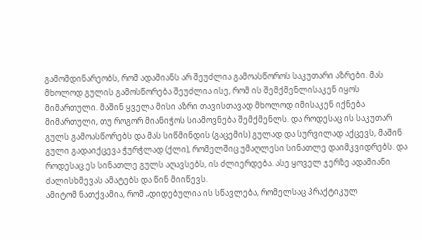გამომდინარეობს, რომ ადამიანს არ შეუძლია გამოასწოროს საკუთარი აზრები. მას მხოლოდ გულის გამოსწორება შეუძლია ისე, რომ ის შემქმენლისაკენ იყოს მიმართული. მაშინ ყველა მისი აზრი თავისთავად მხოლოდ იმისაკენ იქნება მიმართული, თუ როგორ მიანიჭოს სიამოვნება შემქმენლს. და როდესაც ის საკუთარ გულს გამოასწორებს და მას სიწმინდის (გაცემის) გულად და სურვილად აქცევს, მაშინ გული გადაიქცევა ჭურჭლად (ქლი), რომელშიც უმაღლესი სინათლე დაიმკვიდრებს. და როდესაც ეს სინათლე გულს აღავსებს, ის ძლიერდება. ასე ყოველ ჯერზე ადამიანი ძალისხმევას ამატებს და წინ მიიწევს.
ამიტომ ნათქვამია, რომ „დიდებულია ის სწავლება, რომელსაც პრაქტიკულ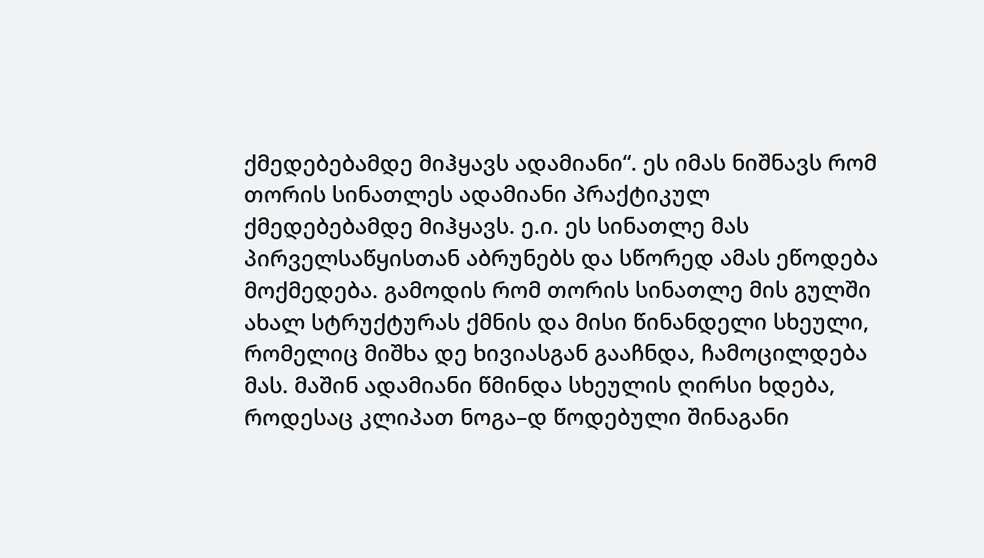ქმედებებამდე მიჰყავს ადამიანი“. ეს იმას ნიშნავს რომ თორის სინათლეს ადამიანი პრაქტიკულ ქმედებებამდე მიჰყავს. ე.ი. ეს სინათლე მას პირველსაწყისთან აბრუნებს და სწორედ ამას ეწოდება მოქმედება. გამოდის რომ თორის სინათლე მის გულში ახალ სტრუქტურას ქმნის და მისი წინანდელი სხეული, რომელიც მიშხა დე ხივიასგან გააჩნდა, ჩამოცილდება მას. მაშინ ადამიანი წმინდა სხეულის ღირსი ხდება, როდესაც კლიპათ ნოგა–დ წოდებული შინაგანი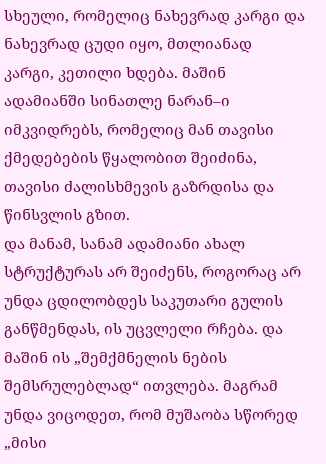სხეული, რომელიც ნახევრად კარგი და ნახევრად ცუდი იყო, მთლიანად კარგი, კეთილი ხდება. მაშინ ადამიანში სინათლე ნარან–ი იმკვიდრებს, რომელიც მან თავისი ქმედებების წყალობით შეიძინა, თავისი ძალისხმევის გაზრდისა და წინსვლის გზით.
და მანამ, სანამ ადამიანი ახალ სტრუქტურას არ შეიძენს, როგორაც არ უნდა ცდილობდეს საკუთარი გულის განწმენდას, ის უცვლელი რჩება. და მაშინ ის „შემქმნელის ნების შემსრულებლად“ ითვლება. მაგრამ უნდა ვიცოდეთ, რომ მუშაობა სწორედ „მისი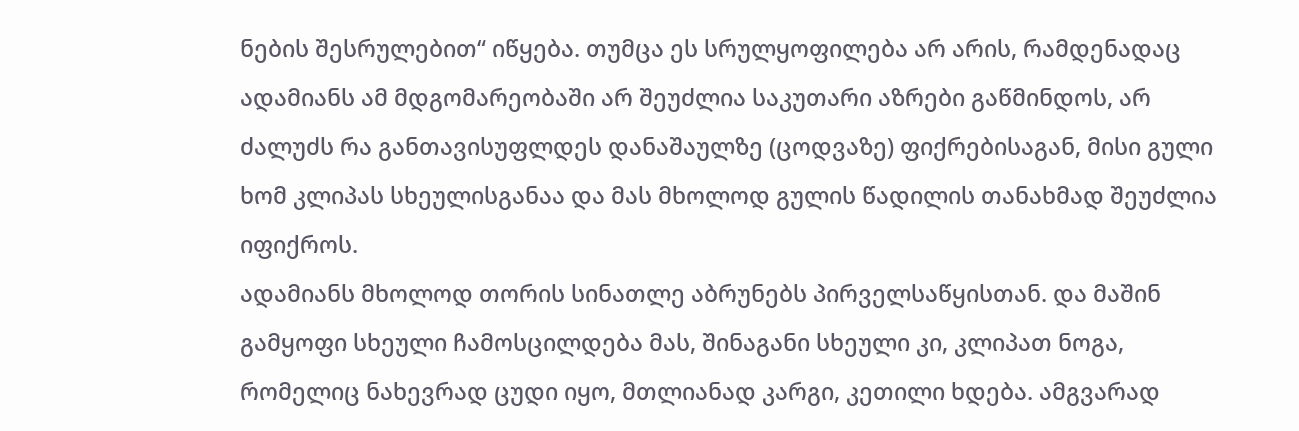ნების შესრულებით“ იწყება. თუმცა ეს სრულყოფილება არ არის, რამდენადაც ადამიანს ამ მდგომარეობაში არ შეუძლია საკუთარი აზრები გაწმინდოს, არ ძალუძს რა განთავისუფლდეს დანაშაულზე (ცოდვაზე) ფიქრებისაგან, მისი გული ხომ კლიპას სხეულისგანაა და მას მხოლოდ გულის წადილის თანახმად შეუძლია იფიქროს.
ადამიანს მხოლოდ თორის სინათლე აბრუნებს პირველსაწყისთან. და მაშინ გამყოფი სხეული ჩამოსცილდება მას, შინაგანი სხეული კი, კლიპათ ნოგა, რომელიც ნახევრად ცუდი იყო, მთლიანად კარგი, კეთილი ხდება. ამგვარად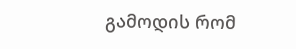გამოდის რომ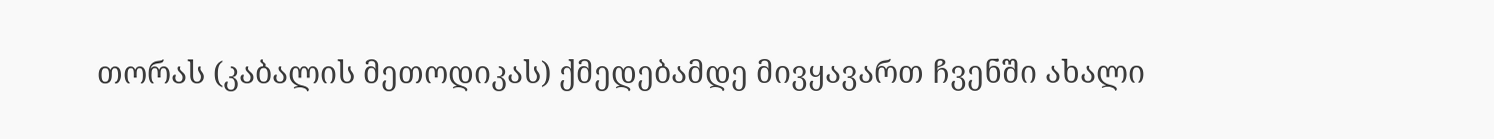თორას (კაბალის მეთოდიკას) ქმედებამდე მივყავართ ჩვენში ახალი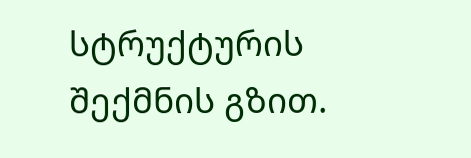სტრუქტურის შექმნის გზით.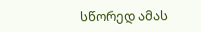სწორედ ამას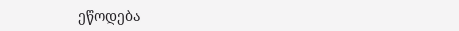ეწოდება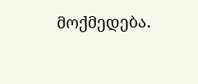მოქმედება.